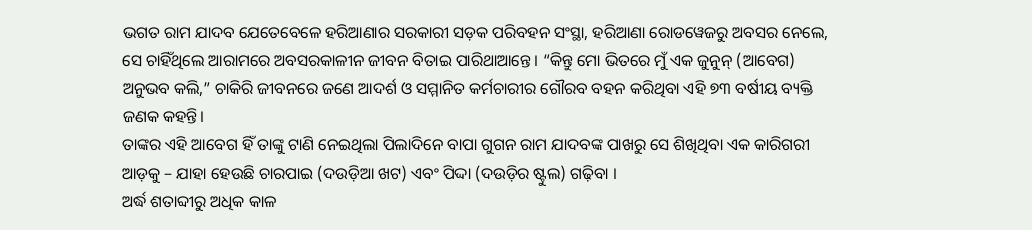ଭଗତ ରାମ ଯାଦବ ଯେତେବେଳେ ହରିଆଣାର ସରକାରୀ ସଡ଼କ ପରିବହନ ସଂସ୍ଥା, ହରିଆଣା ରୋଡୱେଜରୁ ଅବସର ନେଲେ, ସେ ଚାହିଁଥିଲେ ଆରାମରେ ଅବସରକାଳୀନ ଜୀବନ ବିତାଇ ପାରିଥାଆନ୍ତେ । “କିନ୍ତୁ ମୋ ଭିତରେ ମୁଁ ଏକ ଜୁନୁନ୍ (ଆବେଗ) ଅନୁଭବ କଲି,” ଚାକିରି ଜୀବନରେ ଜଣେ ଆଦର୍ଶ ଓ ସମ୍ମାନିତ କର୍ମଚାରୀର ଗୌରବ ବହନ କରିଥିବା ଏହି ୭୩ ବର୍ଷୀୟ ବ୍ୟକ୍ତି ଜଣକ କହନ୍ତି।
ତାଙ୍କର ଏହି ଆବେଗ ହିଁ ତାଙ୍କୁ ଟାଣି ନେଇଥିଲା ପିଲାଦିନେ ବାପା ଗୁଗନ ରାମ ଯାଦବଙ୍କ ପାଖରୁ ସେ ଶିଖିଥିବା ଏକ କାରିଗରୀ ଆଡ଼କୁ – ଯାହା ହେଉଛି ଚାରପାଇ (ଦଉଡ଼ିଆ ଖଟ) ଏବଂ ପିଦ୍ଦା (ଦଉଡ଼ିର ଷ୍ଟୁଲ) ଗଢ଼ିବା ।
ଅର୍ଦ୍ଧ ଶତାବ୍ଦୀରୁ ଅଧିକ କାଳ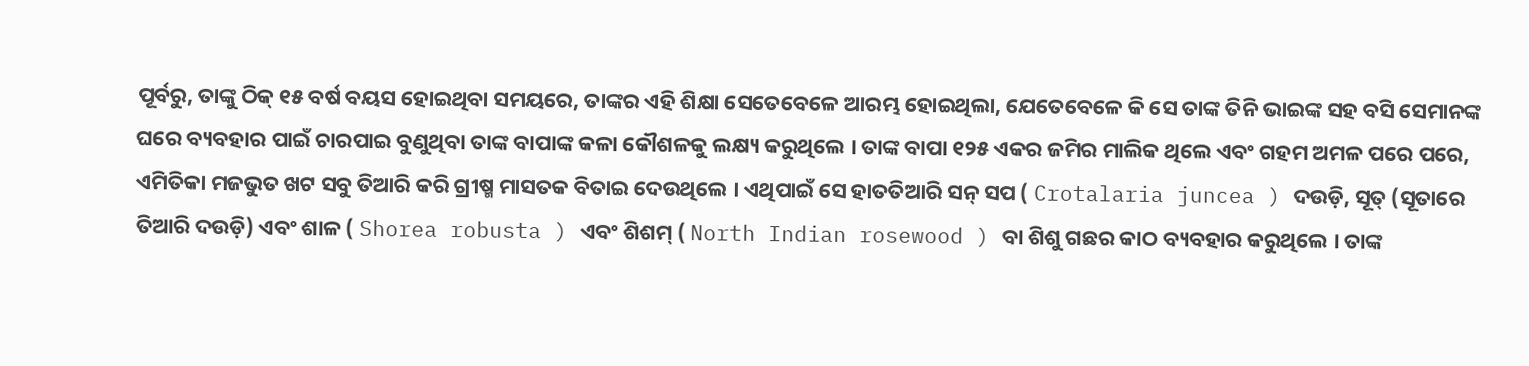ପୂର୍ବରୁ, ତାଙ୍କୁ ଠିକ୍ ୧୫ ବର୍ଷ ବୟସ ହୋଇଥିବା ସମୟରେ, ତାଙ୍କର ଏହି ଶିକ୍ଷା ସେତେବେଳେ ଆରମ୍ଭ ହୋଇଥିଲା, ଯେତେବେଳେ କି ସେ ତାଙ୍କ ତିନି ଭାଇଙ୍କ ସହ ବସି ସେମାନଙ୍କ ଘରେ ବ୍ୟବହାର ପାଇଁ ଚାରପାଇ ବୁଣୁଥିବା ତାଙ୍କ ବାପାଙ୍କ କଳା କୌଶଳକୁ ଲକ୍ଷ୍ୟ କରୁଥିଲେ । ତାଙ୍କ ବାପା ୧୨୫ ଏକର ଜମିର ମାଲିକ ଥିଲେ ଏବଂ ଗହମ ଅମଳ ପରେ ପରେ, ଏମିତିକା ମଜଭୁତ ଖଟ ସବୁ ତିଆରି କରି ଗ୍ରୀଷ୍ମ ମାସତକ ବିତାଇ ଦେଉଥିଲେ । ଏଥିପାଇଁ ସେ ହାତତିଆରି ସନ୍ ସପ ( Crotalaria juncea ) ଦଉଡ଼ି, ସୂତ୍ (ସୂତାରେ ତିଆରି ଦଉଡ଼ି) ଏବଂ ଶାଳ ( Shorea robusta ) ଏବଂ ଶିଶମ୍ ( North Indian rosewood ) ବା ଶିଶୁ ଗଛର କାଠ ବ୍ୟବହାର କରୁଥିଲେ । ତାଙ୍କ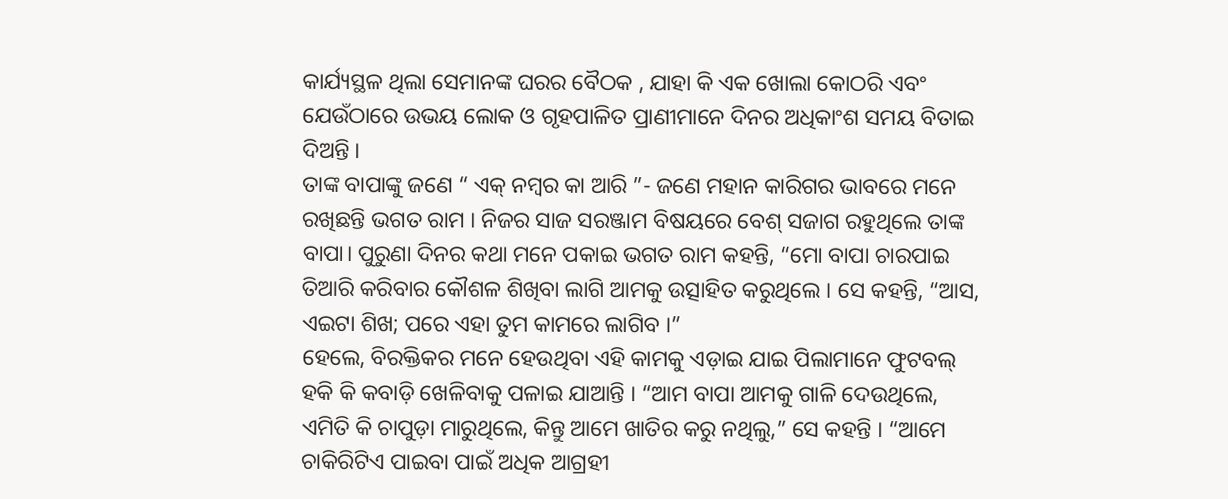କାର୍ଯ୍ୟସ୍ଥଳ ଥିଲା ସେମାନଙ୍କ ଘରର ବୈଠକ , ଯାହା କି ଏକ ଖୋଲା କୋଠରି ଏବଂ ଯେଉଁଠାରେ ଉଭୟ ଲୋକ ଓ ଗୃହପାଳିତ ପ୍ରାଣୀମାନେ ଦିନର ଅଧିକାଂଶ ସମୟ ବିତାଇ ଦିଅନ୍ତି ।
ତାଙ୍କ ବାପାଙ୍କୁ ଜଣେ “ ଏକ୍ ନମ୍ବର କା ଆରି ”- ଜଣେ ମହାନ କାରିଗର ଭାବରେ ମନେ ରଖିଛନ୍ତି ଭଗତ ରାମ । ନିଜର ସାଜ ସରଞ୍ଜାମ ବିଷୟରେ ବେଶ୍ ସଜାଗ ରହୁଥିଲେ ତାଙ୍କ ବାପା। ପୁରୁଣା ଦିନର କଥା ମନେ ପକାଇ ଭଗତ ରାମ କହନ୍ତି, “ମୋ ବାପା ଚାରପାଇ ତିଆରି କରିବାର କୌଶଳ ଶିଖିବା ଲାଗି ଆମକୁ ଉତ୍ସାହିତ କରୁଥିଲେ । ସେ କହନ୍ତି, “ଆସ, ଏଇଟା ଶିଖ; ପରେ ଏହା ତୁମ କାମରେ ଲାଗିବ ।”
ହେଲେ, ବିରକ୍ତିକର ମନେ ହେଉଥିବା ଏହି କାମକୁ ଏଡ଼ାଇ ଯାଇ ପିଲାମାନେ ଫୁଟବଲ୍ ହକି କି କବାଡ଼ି ଖେଳିବାକୁ ପଳାଇ ଯାଆନ୍ତି । “ଆମ ବାପା ଆମକୁ ଗାଳି ଦେଉଥିଲେ, ଏମିତି କି ଚାପୁଡ଼ା ମାରୁଥିଲେ, କିନ୍ତୁ ଆମେ ଖାତିର କରୁ ନଥିଲୁ,” ସେ କହନ୍ତି । “ଆମେ ଚାକିରିଟିଏ ପାଇବା ପାଇଁ ଅଧିକ ଆଗ୍ରହୀ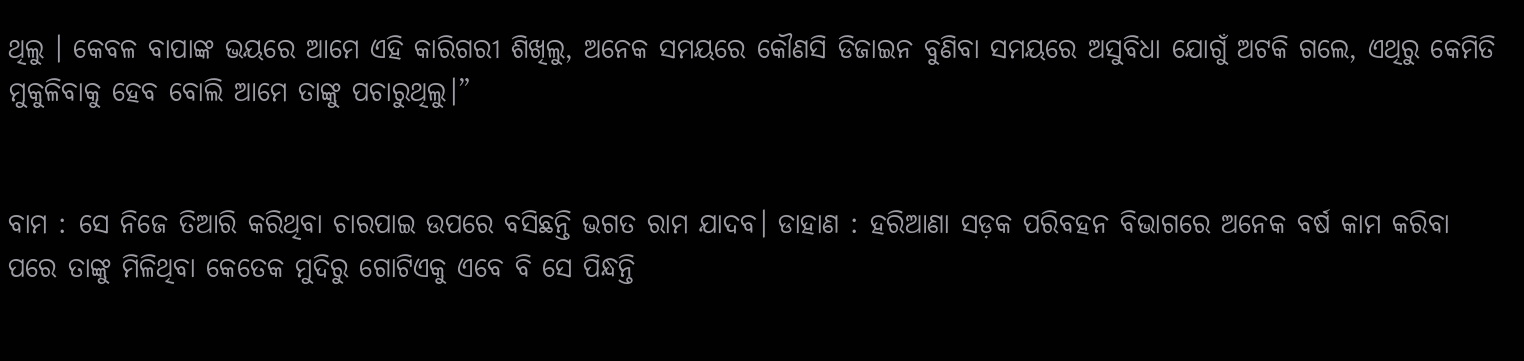ଥିଲୁ । କେବଳ ବାପାଙ୍କ ଭୟରେ ଆମେ ଏହି କାରିଗରୀ ଶିଖିଲୁ, ଅନେକ ସମୟରେ କୌଣସି ଡିଜାଇନ ବୁଣିବା ସମୟରେ ଅସୁବିଧା ଯୋଗୁଁ ଅଟକି ଗଲେ, ଏଥିରୁ କେମିତି ମୁକୁଳିବାକୁ ହେବ ବୋଲି ଆମେ ତାଙ୍କୁ ପଚାରୁଥିଲୁ।”


ବାମ : ସେ ନିଜେ ତିଆରି କରିଥିବା ଚାରପାଇ ଉପରେ ବସିଛନ୍ତି ଭଗତ ରାମ ଯାଦବ। ଡାହାଣ : ହରିଆଣା ସଡ଼କ ପରିବହନ ବିଭାଗରେ ଅନେକ ବର୍ଷ କାମ କରିବା ପରେ ତାଙ୍କୁ ମିଳିଥିବା କେତେକ ମୁଦିରୁ ଗୋଟିଏକୁ ଏବେ ବି ସେ ପିନ୍ଧନ୍ତି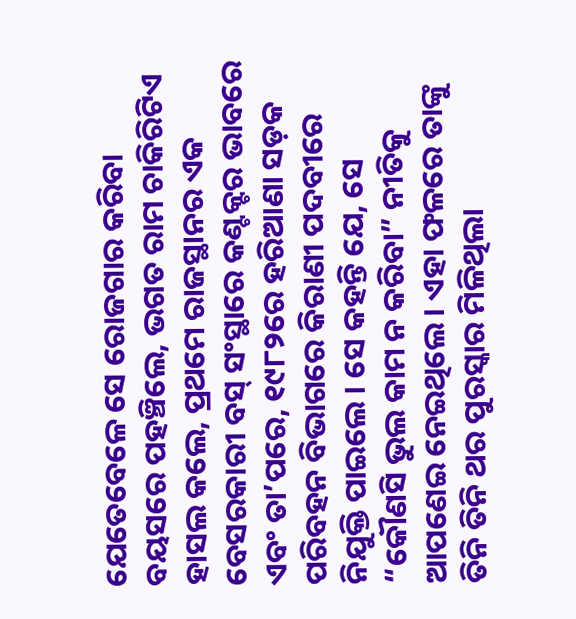ଯେତେବେଳେ ସେ ରୋଜଗାର କରିବା ବୟସରେ ପହଞ୍ଚିଲେ, ଭଗତ ରାମ ଚାକିରିଟିଏ ହାସଲ କଲେ, ପ୍ରଥମେ ରାଜସ୍ଥାନର ଏକ ବେସରକାରୀ ବସ୍ ସଂସ୍ଥାରେ କଣ୍ଟକ୍ଟର ଭାବରେ ଏବଂ ତା’ପରେ, ୧୯୮୨ରେ ହରିଆଣା ସଡ଼କ ପରିବହନ ବିଭାଗରେ କିରାଣୀ ପଦବୀରେ ନିଯୁକ୍ତି ପାଇଲେ । ସେ କହନ୍ତି ଯେ, ସେ “କୌଣସି ଭୁଲ କାମ ନ କରିବା” ନୀତିକୁ ଆପଣେଇ ନେଇଥିଲେ । ଏହା ଫଳରେ ତାଙ୍କୁ ତିନି ତିନି ଥର ପୁରସ୍କାର ମିଳିଥିଲା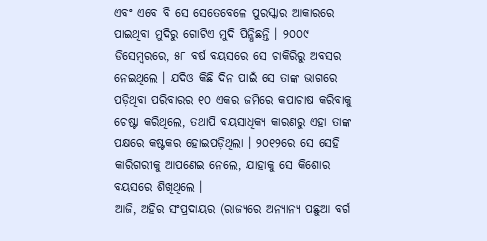ଏବଂ ଏବେ ବି ସେ ସେତେବେଳେ ପୁରସ୍କାର ଆକାରରେ ପାଇଥିବା ମୁଦିରୁ ଗୋଟିଏ ମୁଦି ପିନ୍ଧିଛନ୍ତି । ୨୦୦୯ ଡିସେମ୍ବରରେ, ୫୮ ବର୍ଷ ବୟସରେ ସେ ଚାକିରିରୁ ଅବସର ନେଇଥିଲେ । ଯଦିଓ କିଛି ଦିନ ପାଇଁ ସେ ତାଙ୍କ ଭାଗରେ ପଡ଼ିଥିବା ପରିବାରର ୧୦ ଏକର ଜମିରେ କପାଚାଷ କରିବାକୁ ଚେଷ୍ଟା କରିଥିଲେ, ତଥାପି ବୟସାଧିକ୍ୟ କାରଣରୁ ଏହା ତାଙ୍କ ପକ୍ଷରେ କଷ୍ଟକର ହୋଇପଡ଼ିଥିଲା । ୨୦୧୨ରେ ସେ ସେହି କାରିଗରୀକୁ ଆପଣେଇ ନେଲେ, ଯାହାକୁ ସେ କିଶୋର ବୟସରେ ଶିଖିଥିଲେ ।
ଆଜି, ଅହିର ସଂପ୍ରଦାୟର (ରାଜ୍ୟରେ ଅନ୍ୟାନ୍ୟ ପଛୁଆ ବର୍ଗ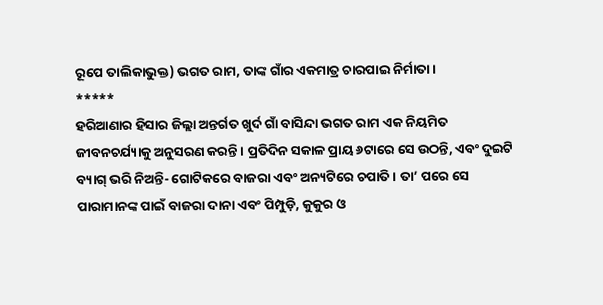ରୂପେ ତାଲିକାଭୁକ୍ତ) ଭଗତ ରାମ, ତାଙ୍କ ଗାଁର ଏକମାତ୍ର ଚାରପାଇ ନିର୍ମାତା ।
*****
ହରିଆଣାର ହିସାର ଜିଲ୍ଲା ଅନ୍ତର୍ଗତ ଖୁର୍ଦ ଗାଁ ବାସିନ୍ଦା ଭଗତ ରାମ ଏକ ନିୟମିତ ଜୀବନଚର୍ଯ୍ୟାକୁ ଅନୁସରଣ କରନ୍ତି । ପ୍ରତିଦିନ ସକାଳ ପ୍ରାୟ ୬ଟାରେ ସେ ଉଠନ୍ତି, ଏବଂ ଦୁଇଟି ବ୍ୟାଗ୍ ଭରି ନିଅନ୍ତି- ଗୋଟିକରେ ବାଜରା ଏବଂ ଅନ୍ୟଟିରେ ଚପାତି । ତା’ ପରେ ସେ ପାରାମାନଙ୍କ ପାଇଁ ବାଜରା ଦାନା ଏବଂ ପିମ୍ପୁଡ଼ି, କୁକୁର ଓ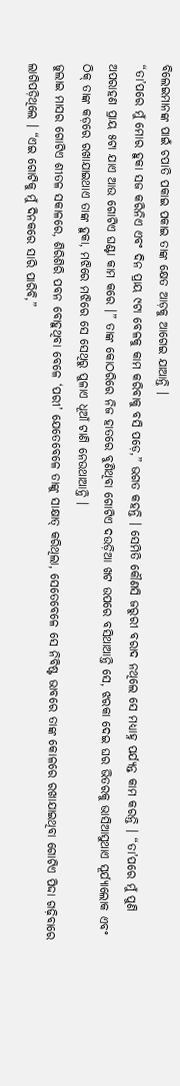ବିଲେଇମାନଙ୍କ ପାଇଁ ଚପାତି ପକାଇ ପକାଇ ତାଙ୍କ କ୍ଷେତ ଆଡ଼କୁ ଆଗେଇ ଯାଆନ୍ତି ।
“ତା’ପରେ ମୁଁ ମୋର ହୁକା ସଜ କରିନିଏ ଏବଂ ଦିନ ପ୍ରାୟ ୯ଟା ବେଳକୁ କାମ କରିବାକୁ ବସି ପଡ଼େ,” ଭଗତ କହନ୍ତି । ସେମିତି କୌଣସି ଜରୁରୀ ବରାଦ ନଥିଲେ ସେ ମଧ୍ୟାହ୍ନ ପର୍ଯ୍ୟନ୍ତ କାମ କରନ୍ତି । “ତା’ପରେ ମୁଁ ପୁଣି ଅପରାହଣ ପ୍ରାୟ ୫ଟା ଯାଏ ଆଉ ଗୋଟିଏ ଘଣ୍ଟା କାମ କରେ ।” ତାଙ୍କ କୋଠରିରେ ନିଜ ହାତରେ ବୁଣିଥିବା ଗୋଟିଏ ଦଉଡ଼ିଆ ଖଟ ଉପରେ ବସିଥାଆନ୍ତି ସେ, ଝରକା ଦେଇ ଘର ଭିତରକୁ ଭାସିଆସୁଥାଏ ସୂର୍ଯ୍ୟାଲୋକ ଏବଂ ଠିକ୍ ତାଙ୍କ କଡ଼ରେ ରଖାଯାଇଥାଏ ତାଙ୍କ ହୁକା, ମଝିରେ ମଝିରେ ସେ ସେଥିରୁ ପୁଳାଏ ଧୂଆଁ ଟାଣି ନେଉଥାଆନ୍ତି ।
ଜୁଲାଇ ମାସର ଗୋଟିଏ ଶୀତଳ ସକାଳରେ, ଶିରିଶିରି ପବନ ବୋହୁଥିବା ବେଳେ ‘ପରୀ’ ଯେତେବେଳେ ତାଙ୍କୁ ସାକ୍ଷାତ୍ କରିଥିଲା, ସେତେବେଳେ ସେ ନିବିଷ୍ଟ ଭାବରେ ତାଙ୍କ କୋଳରେ ରଖାଯାଇଥିବା ଗୋଟିଏ ପିଦ୍ଦା ଗଢ଼ିବାରେ ଲାଗିପଡ଼ିଥିଲେ । “ଏଇ ଗୋଟିକୁ ମୁଁ ଦିନକରେ ସାରି ପାରିବି,”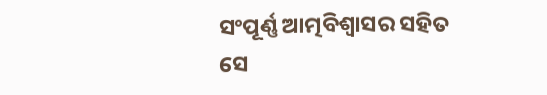ସଂପୂର୍ଣ୍ଣ ଆତ୍ମବିଶ୍ୱାସର ସହିତ ସେ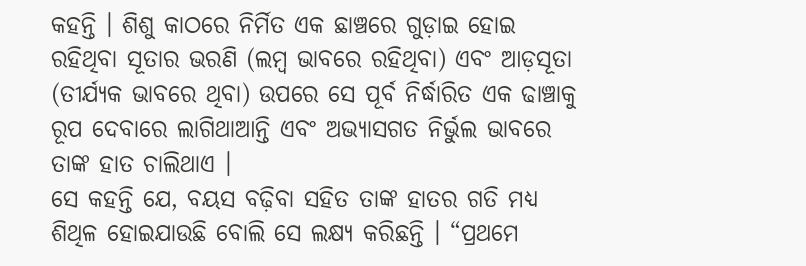କହନ୍ତି । ଶିଶୁ କାଠରେ ନିର୍ମିତ ଏକ ଛାଞ୍ଚରେ ଗୁଡ଼ାଇ ହୋଇ ରହିଥିବା ସୂତାର ଭରଣି (ଲମ୍ବ ଭାବରେ ରହିଥିବା) ଏବଂ ଆଡ଼ସୂତା (ତୀର୍ଯ୍ୟକ ଭାବରେ ଥିବା) ଉପରେ ସେ ପୂର୍ବ ନିର୍ଦ୍ଧାରିତ ଏକ ଢାଞ୍ଚାକୁ ରୂପ ଦେବାରେ ଲାଗିଥାଆନ୍ତି ଏବଂ ଅଭ୍ୟାସଗତ ନିର୍ଭୁଲ ଭାବରେ ତାଙ୍କ ହାତ ଚାଲିଥାଏ ।
ସେ କହନ୍ତି ଯେ, ବୟସ ବଢ଼ିବା ସହିତ ତାଙ୍କ ହାତର ଗତି ମଧ୍ୟ ଶିଥିଳ ହୋଇଯାଉଛି ବୋଲି ସେ ଲକ୍ଷ୍ୟ କରିଛନ୍ତି । “ପ୍ରଥମେ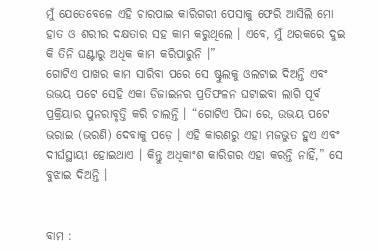ମୁଁ ଯେତେବେଳେ ଏହି ଚାରପାଇ କାରିଗରୀ ପେସାକୁ ଫେରି ଆସିଲି ମୋ ହାତ ଓ ଶରୀର ଦକ୍ଷତାର ସହ କାମ କରୁଥିଲେ । ଏବେ, ମୁଁ ଥରକରେ ଦୁଇ କି ତିନି ଘଣ୍ଟାରୁ ଅଧିକ କାମ କରିପାରୁନି ।”
ଗୋଟିଏ ପାଖର କାମ ସାରିବା ପରେ ସେ ଷ୍ଟୁଲକୁ ଓଲଟାଇ ଦିଅନ୍ତି ଏବଂ ଉଭୟ ପଟେ ସେହି ଏକା ଡିଜାଇନର ପ୍ରତିଫଳନ ଘଟାଇବା ଲାଗି ପୂର୍ବ ପ୍ରକ୍ରିୟାର ପୁନରାବୃତ୍ତି କରି ଚାଲନ୍ତି । “ଗୋଟିଏ ପିଦ୍ଦା ରେ, ଉଭୟ ପଟେ ଭରାଇ (ଭରଣି) ଦେବାକୁ ପଡ଼େ । ଏହି କାରଣରୁ ଏହା ମଜଭୁତ ହୁଏ ଏବଂ ଦୀର୍ଘସ୍ଥାୟୀ ହୋଇଥାଏ । କିନ୍ତୁ ଅଧିକାଂଶ କାରିଗର ଏହା କରନ୍ତି ନାହିଁ,” ସେ ବୁଝାଇ ଦିଅନ୍ତି ।


ବାମ :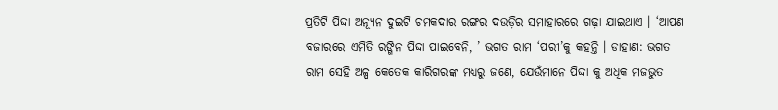ପ୍ରତିଟି ପିଦ୍ଦା ଅନ୍ୟୂନ ଦୁଇଟି ଚମକଦାର ରଙ୍ଗର ଦଉଡ଼ିର ସମାହାରରେ ଗଢ଼ା ଯାଇଥାଏ । ‘ଆପଣ ବଜାରରେ ଏମିତି ରଙ୍ଗିନ ପିଦ୍ଦା ପାଇବେନି, ’ ଭଗତ ରାମ ‘ପରୀ’କୁ କହନ୍ତି । ଡାହାଣ: ଭଗତ ରାମ ସେହି ଅଳ୍ପ କେତେକ କାରିଗରଙ୍କ ମଧ୍ୟରୁ ଜଣେ, ଯେଉଁମାନେ ପିଦ୍ଦା କୁ ଅଧିକ ମଜଭୁତ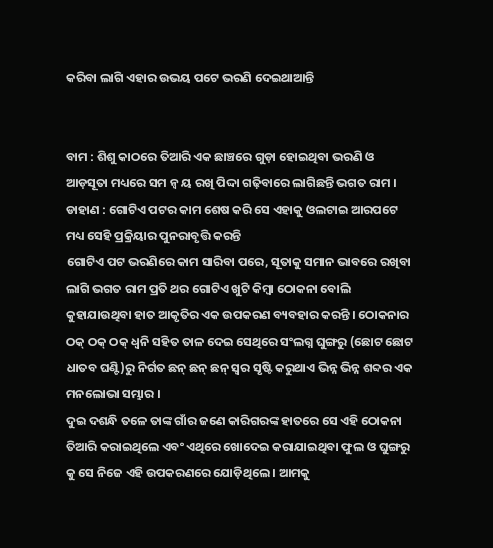କରିବା ଲାଗି ଏହାର ଉଭୟ ପଟେ ଭରଣି ଦେଇଥାଆନ୍ତି


ବାମ : ଶିଶୁ କାଠରେ ତିଆରି ଏକ ଛାଞ୍ଚରେ ଗୁଡ଼ା ହୋଇଥିବା ଭରଣି ଓ ଆଡ଼ସୂତା ମଧ୍ୟରେ ସମ ନ୍ୱ ୟ ରଖି ପିଦ୍ଦା ଗଢ଼ିବାରେ ଲାଗିଛନ୍ତି ଭଗତ ରାମ । ଡାହାଣ : ଗୋଟିଏ ପଟର କାମ ଶେଷ କରି ସେ ଏହାକୁ ଓଲଟାଇ ଆରପଟେ ମଧ୍ୟ ସେହି ପ୍ରକ୍ରିୟାର ପୁନରାବୃତ୍ତି କରନ୍ତି
ଗୋଟିଏ ପଟ ଭରଣିରେ କାମ ସାରିବା ପରେ, ସୂତାକୁ ସମାନ ଭାବରେ ରଖିବା ଲାଗି ଭଗତ ରାମ ପ୍ରତି ଥର ଗୋଟିଏ ଖୁଟି କିମ୍ବା ଠୋକନା ବୋଲି କୁହାଯାଉଥିବା ହାତ ଆକୃତିର ଏକ ଉପକରଣ ବ୍ୟବହାର କରନ୍ତି । ଠୋକନାର ଠକ୍ ଠକ୍ ଠକ୍ ଧ୍ୱନି ସହିତ ତାଳ ଦେଇ ସେଥିରେ ସଂଲଗ୍ନ ଘୁଙ୍ଗରୁ (ଛୋଟ ଛୋଟ ଧାତବ ଘଣ୍ଟି)ରୁ ନିର୍ଗତ ଛନ୍ ଛନ୍ ଛନ୍ ସ୍ୱର ସୃଷ୍ଟି କରୁଥାଏ ଭିନ୍ନ ଭିନ୍ନ ଶବ୍ଦର ଏକ ମନଲୋଭା ସମ୍ଭାର ।
ଦୁଇ ଦଶନ୍ଧି ତଳେ ତାଙ୍କ ଗାଁର ଜଣେ କାରିଗରଙ୍କ ହାତରେ ସେ ଏହି ଠୋକନା ତିଆରି କରାଇଥିଲେ ଏବଂ ଏଥିରେ ଖୋଦେଇ କରାଯାଇଥିବା ଫୁଲ ଓ ଘୁଙ୍ଗରୁ କୁ ସେ ନିଜେ ଏହି ଉପକରଣରେ ଯୋଡ଼ିଥିଲେ । ଆମକୁ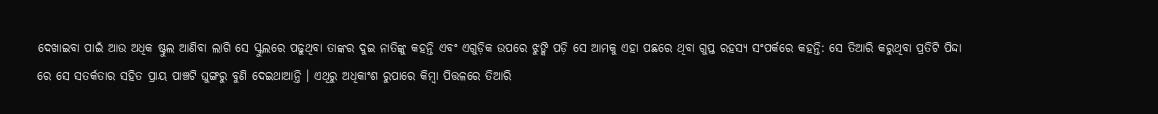ଦେଖାଇବା ପାଇଁ ଆଉ ଅଧିକ ଷ୍ଟୁଲ ଆଣିବା ଲାଗି ସେ ସ୍କୁଲରେ ପଢୁଥିବା ତାଙ୍କର ଦୁଇ ନାତିଙ୍କୁ କହନ୍ତି ଏବଂ ଏଗୁଡ଼ିକ ଉପରେ ଝୁଙ୍କି ପଡ଼ି ସେ ଆମକୁ ଏହା ପଛରେ ଥିବା ଗୁପ୍ତ ରହସ୍ୟ ସଂପର୍କରେ କହନ୍ତି: ସେ ତିଆରି କରୁଥିବା ପ୍ରତିଟି ପିଦ୍ଦା ରେ ସେ ସତର୍କତାର ସହିତ ପ୍ରାୟ ପାଞ୍ଚଟି ଘୁଙ୍ଗରୁ ବୁଣି ଦେଇଥାଆନ୍ତି । ଏଥିରୁ ଅଧିକାଂଶ ରୁପାରେ କିମ୍ବା ପିତ୍ତଳରେ ତିଆରି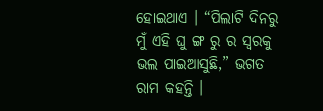ହୋଇଥାଏ । “ପିଲାଟି ଦିନରୁ ମୁଁ ଏହି ଘୁ ଙ୍ଗ ରୁ ର ସ୍ୱରକୁ ଭଲ ପାଇଆସୁଛି,” ଭଗତ ରାମ କହନ୍ତି ।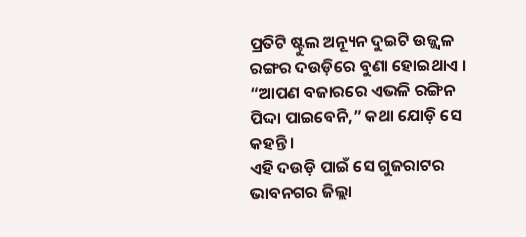ପ୍ରତିଟି ଷ୍ଟୁଲ ଅନ୍ୟୂନ ଦୁଇଟି ଉଜ୍ଜ୍ୱଳ ରଙ୍ଗର ଦଉଡ଼ିରେ ବୁଣା ହୋଇଥାଏ । “ଆପଣ ବଜାରରେ ଏଭଳି ରଙ୍ଗିନ ପିଦ୍ଦା ପାଇବେନି,” କଥା ଯୋଡ଼ି ସେ କହନ୍ତି ।
ଏହି ଦଉଡ଼ି ପାଇଁ ସେ ଗୁଜରାଟର ଭାବନଗର ଜିଲ୍ଲା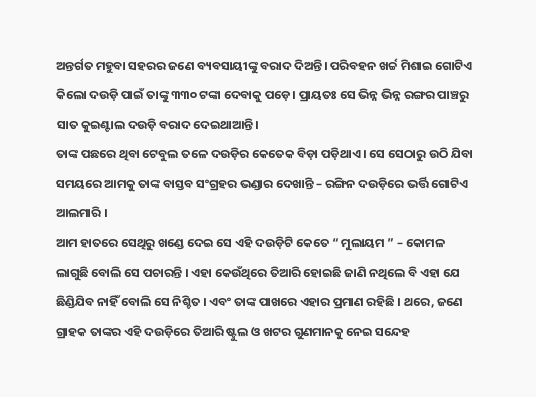ଅନ୍ତର୍ଗତ ମହୁବା ସହରର ଜଣେ ବ୍ୟବସାୟୀଙ୍କୁ ବରାଦ ଦିଅନ୍ତି। ପରିବହନ ଖର୍ଚ୍ଚ ମିଶାଇ ଗୋଟିଏ କିଲୋ ଦଉଡ଼ି ପାଇଁ ତାଙ୍କୁ ୩୩୦ ଟଙ୍କା ଦେବାକୁ ପଡ଼େ। ପ୍ରାୟତଃ ସେ ଭିନ୍ନ ଭିନ୍ନ ରଙ୍ଗର ପାଞ୍ଚରୁ ସାତ କୁଇଣ୍ଟାଲ ଦଉଡ଼ି ବରାଦ ଦେଇଥାଆନ୍ତି।
ତାଙ୍କ ପଛରେ ଥିବା ଟେବୁଲ ତଳେ ଦଉଡ଼ିର କେତେକ ବିଡ଼ା ପଡ଼ିଥାଏ । ସେ ସେଠାରୁ ଉଠି ଯିବା ସମୟରେ ଆମକୁ ତାଙ୍କ ବାସ୍ତବ ସଂଗ୍ରହର ଭଣ୍ଡାର ଦେଖାନ୍ତି – ରଙ୍ଗିନ ଦଉଡ଼ିରେ ଭର୍ତ୍ତି ଗୋଟିଏ ଆଲମାରି ।
ଆମ ହାତରେ ସେଥିରୁ ଖଣ୍ଡେ ଦେଇ ସେ ଏହି ଦଉଡ଼ିଟି କେତେ “ ମୁଲାୟମ ” – କୋମଳ ଲାଗୁଛି ବୋଲି ସେ ପଚାରନ୍ତି । ଏହା କେଉଁଥିରେ ତିଆରି ହୋଇଛି ଜାଣି ନଥିଲେ ବି ଏହା ଯେ ଛିଣ୍ଡିଯିବ ନାହିଁ ବୋଲି ସେ ନିଶ୍ଚିତ । ଏବଂ ତାଙ୍କ ପାଖରେ ଏହାର ପ୍ରମାଣ ରହିଛି । ଥରେ, ଜଣେ ଗ୍ରାହକ ତାଙ୍କର ଏହି ଦଉଡ଼ିରେ ତିଆରି ଷ୍ଟୁଲ ଓ ଖଟର ଗୁଣମାନକୁ ନେଇ ସନ୍ଦେହ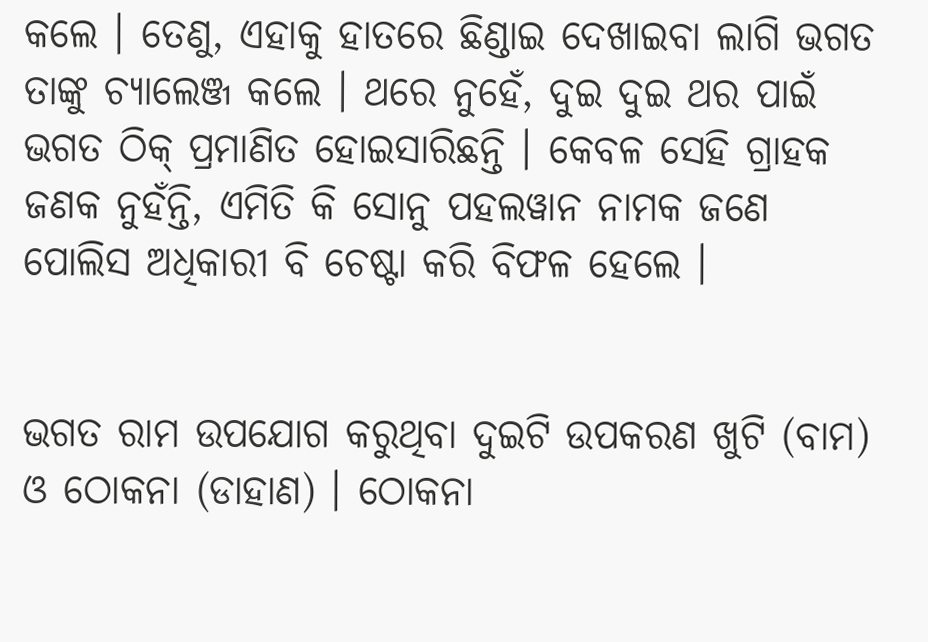କଲେ । ତେଣୁ, ଏହାକୁ ହାତରେ ଛିଣ୍ଡାଇ ଦେଖାଇବା ଲାଗି ଭଗତ ତାଙ୍କୁ ଚ୍ୟାଲେଞ୍ଜ କଲେ । ଥରେ ନୁହେଁ, ଦୁଇ ଦୁଇ ଥର ପାଇଁ ଭଗତ ଠିକ୍ ପ୍ରମାଣିତ ହୋଇସାରିଛନ୍ତି । କେବଳ ସେହି ଗ୍ରାହକ ଜଣକ ନୁହଁନ୍ତି, ଏମିତି କି ସୋନୁ ପହଲୱାନ ନାମକ ଜଣେ ପୋଲିସ ଅଧିକାରୀ ବି ଚେଷ୍ଟା କରି ବିଫଳ ହେଲେ ।


ଭଗତ ରାମ ଉପଯୋଗ କରୁଥିବା ଦୁଇଟି ଉପକରଣ ଖୁଟି (ବାମ) ଓ ଠୋକନା (ଡାହାଣ) । ଠୋକନା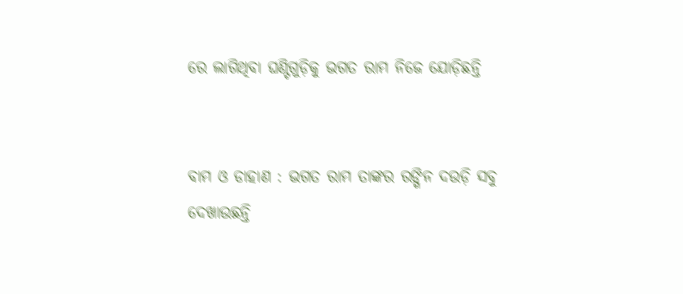ରେ ଲାଗିଥିବା ଘଣ୍ଟିଗୁଡ଼ିକୁ ଭଗତ ରାମ ନିଜେ ଯୋଡ଼ିଛନ୍ତି


ବାମ ଓ ଡାହାଣ : ଭଗତ ରାମ ତାଙ୍କର ରଙ୍ଗିନ ଦଉଡ଼ି ସବୁ ଦେଖାଉଛନ୍ତି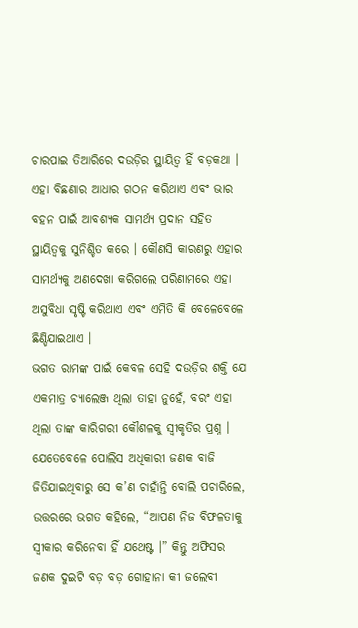ଚାରପାଇ ତିଆରିରେ ଦଉଡ଼ିର ସ୍ଥାୟିତ୍ୱ ହିଁ ବଡ଼କଥା । ଏହା ବିଛଣାର ଆଧାର ଗଠନ କରିଥାଏ ଏବଂ ଭାର ବହନ ପାଇଁ ଆବଶ୍ୟକ ସାମର୍ଥ୍ୟ ପ୍ରଦାନ ସହିତ ସ୍ଥାୟିତ୍ୱକୁ ସୁନିଶ୍ଚିତ କରେ । କୌଣସି କାରଣରୁ ଏହାର ସାମର୍ଥ୍ୟକୁ ଅଣଦେଖା କରିଗଲେ ପରିଣାମରେ ଏହା ଅସୁବିଧା ସୃଷ୍ଟି କରିଥାଏ ଏବଂ ଏମିତି କି ବେଳେବେଳେ ଛିଣ୍ଡିଯାଇଥାଏ ।
ଭଗତ ରାମଙ୍କ ପାଇଁ କେବଳ ସେହି ଦଉଡ଼ିର ଶକ୍ତି ଯେ ଏକମାତ୍ର ଚ୍ୟାଲେଞ୍ଜ ଥିଲା ତାହା ନୁହେଁ, ବରଂ ଏହା ଥିଲା ତାଙ୍କ କାରିଗରୀ କୌଶଳକୁ ସ୍ୱୀକୃତିର ପ୍ରଶ୍ନ । ଯେତେବେଳେ ପୋଲିସ ଅଧିକାରୀ ଜଣକ ବାଜି ଜିତିଯାଇଥିବାରୁ ସେ କ’ଣ ଚାହାଁନ୍ତି ବୋଲି ପଚାରିଲେ, ଉତ୍ତରରେ ଭଗତ କହିଲେ, “ଆପଣ ନିଜ ବିଫଳତାକୁ ସ୍ୱୀକାର କରିନେବା ହିଁ ଯଥେଷ୍ଟ ।” କିନ୍ତୁ ଅଫିସର ଜଣକ ଦୁଇଟି ବଡ଼ ବଡ଼ ଗୋହାନା କୀ ଜଲେବୀ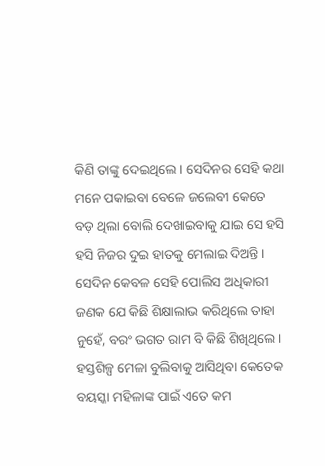କିଣି ତାଙ୍କୁ ଦେଇଥିଲେ । ସେଦିନର ସେହି କଥା ମନେ ପକାଇବା ବେଳେ ଜଲେବୀ କେତେ ବଡ଼ ଥିଲା ବୋଲି ଦେଖାଇବାକୁ ଯାଇ ସେ ହସି ହସି ନିଜର ଦୁଇ ହାତକୁ ମେଲାଇ ଦିଅନ୍ତି ।
ସେଦିନ କେବଳ ସେହି ପୋଲିସ ଅଧିକାରୀ ଜଣକ ଯେ କିଛି ଶିକ୍ଷାଲାଭ କରିଥିଲେ ତାହା ନୁହେଁ, ବରଂ ଭଗତ ରାମ ବି କିଛି ଶିଖିଥିଲେ । ହସ୍ତଶିଳ୍ପ ମେଳା ବୁଲିବାକୁ ଆସିଥିବା କେତେକ ବୟସ୍କା ମହିଳାଙ୍କ ପାଇଁ ଏତେ କମ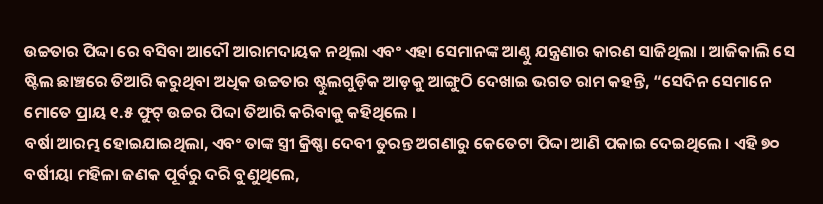ଉଚ୍ଚତାର ପିଦ୍ଦା ରେ ବସିବା ଆଦୌ ଆରାମଦାୟକ ନଥିଲା ଏବଂ ଏହା ସେମାନଙ୍କ ଆଣ୍ଠୁ ଯନ୍ତ୍ରଣାର କାରଣ ସାଜିଥିଲା । ଆଜିକାଲି ସେ ଷ୍ଟିଲ ଛାଞ୍ଚରେ ତିଆରି କରୁଥିବା ଅଧିକ ଉଚ୍ଚତାର ଷ୍ଟୁଲଗୁଡ଼ିକ ଆଡ଼କୁ ଆଙ୍ଗୁଠି ଦେଖାଇ ଭଗତ ରାମ କହନ୍ତି, “ସେଦିନ ସେମାନେ ମୋତେ ପ୍ରାୟ ୧.୫ ଫୁଟ୍ ଉଚ୍ଚର ପିଦ୍ଦା ତିଆରି କରିବାକୁ କହିଥିଲେ ।
ବର୍ଷା ଆରମ୍ଭ ହୋଇଯାଇଥିଲା, ଏବଂ ତାଙ୍କ ସ୍ତ୍ରୀ କ୍ରିଷ୍ଣା ଦେବୀ ତୁରନ୍ତ ଅଗଣାରୁ କେତେଟା ପିଦ୍ଦା ଆଣି ପକାଇ ଦେଇଥିଲେ । ଏହି ୭୦ ବର୍ଷୀୟା ମହିଳା ଜଣକ ପୂର୍ବରୁ ଦରି ବୁଣୁଥିଲେ,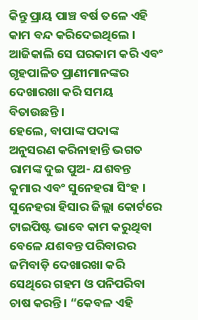କିନ୍ତୁ ପ୍ରାୟ ପାଞ୍ଚ ବର୍ଷ ତଳେ ଏହି କାମ ବନ୍ଦ କରିଦେଇଥିଲେ । ଆଜିକାଲି ସେ ଘରକାମ କରି ଏବଂ ଗୃହପାଳିତ ପ୍ରାଣୀମାନଙ୍କର ଦେଖାରଖା କରି ସମୟ ବିତାଉଛନ୍ତି ।
ହେଲେ, ବାପାଙ୍କ ପଦାଙ୍କ ଅନୁସରଣ କରିନାହାନ୍ତି ଭଗତ ରାମଙ୍କ ଦୁଇ ପୁଅ- ଯଶବନ୍ତ କୁମାର ଏବଂ ସୁନେହରା ସିଂହ । ସୁନେହରା ହିସାର ଜିଲ୍ଲା କୋର୍ଟରେ ଟାଇପିଷ୍ଟ ଭାବେ କାମ କରୁଥିବା ବେଳେ ଯଶବନ୍ତ ପରିବାରର ଜମିବାଡ଼ି ଦେଖାରଖା କରି ସେଥିରେ ଗହମ ଓ ପନିପରିବା ଚାଷ କରନ୍ତି । “କେବଳ ଏହି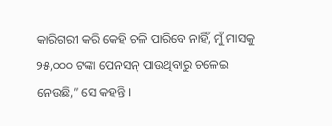କାରିଗରୀ କରି କେହି ଚଳି ପାରିବେ ନାହିଁ, ମୁଁ ମାସକୁ ୨୫,୦୦୦ ଟଙ୍କା ପେନସନ୍ ପାଉଥିବାରୁ ଚଳେଇ ନେଉଛି,” ସେ କହନ୍ତି ।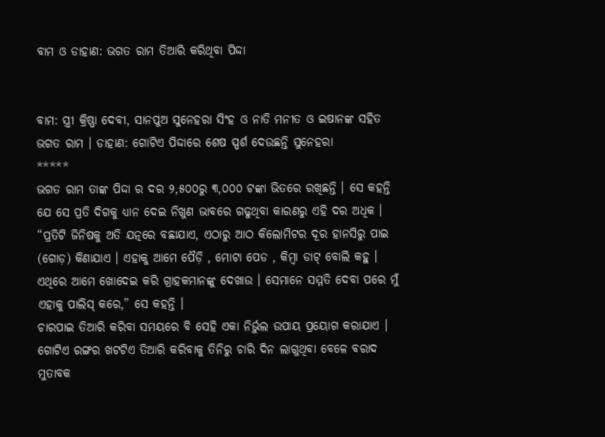ବାମ ଓ ଡାହାଣ: ଭଗତ ରାମ ତିଆରି କରିଥିବା ପିଦ୍ଦା


ବାମ: ସ୍ତ୍ରୀ କ୍ରିଷ୍ଣା ଦେବୀ, ସାନପୁଅ ସୁନେହରା ସିଂହ ଓ ନାତି ମନୀତ ଓ ଇଷାନଙ୍କ ସହିତ ଭଗତ ରାମ । ଡାହାଣ: ଗୋଟିଏ ପିଦ୍ଦାରେ ଶେଷ ସ୍ପର୍ଶ ଦେଉଛନ୍ତି ସୁନେହରା
*****
ଭଗତ ରାମ ତାଙ୍କ ପିଦ୍ଦା ର ଦର ୨,୫୦୦ରୁ ୩,୦୦୦ ଟଙ୍କା ଭିତରେ ରଖିଛନ୍ତି । ସେ କହନ୍ତି ଯେ ସେ ପ୍ରତି ଦିଗକୁ ଧ୍ୟାନ ଦେଇ ନିଖୁଣ ଭାବରେ ଗଢୁଥିବା କାରଣରୁ ଏହି ଦର ଅଧିକ । “ପ୍ରତିଟି ଜିନିଷକୁ ଅତି ଯତ୍ନରେ ବଛାଯାଏ, ଏଠାରୁ ଆଠ କିଲୋମିଟର ଦୂର ହାନସିରୁ ପାଇ (ଗୋଡ଼) କିଣାଯାଏ । ଏହାକୁ ଆମେ ପୈଡ଼ି , ମୋଟା ପେଡ , କିମ୍ବା ଡାଟ୍ ବୋଲି କହୁ । ଏଥିରେ ଆମେ ଖୋଦେଇ କରି ଗ୍ରାହକମାନଙ୍କୁ ଦେଖାଉ । ସେମାନେ ସମ୍ମତି ଦେବା ପରେ ମୁଁ ଏହାକୁ ପାଲିସ୍ କରେ,” ସେ କହନ୍ତି ।
ଚାରପାଇ ତିଆରି କରିବା ସମୟରେ ବି ସେହି ଏକା ନିର୍ଭୁଲ ଉପାୟ ପ୍ରୟୋଗ କରାଯାଏ । ଗୋଟିଏ ରଙ୍ଗର ଖଟଟିଏ ତିଆରି କରିବାକୁ ତିନିରୁ ଚାରି ଦିନ ଲାଗୁଥିବା ବେଳେ ବରାଦ ମୁତାବକ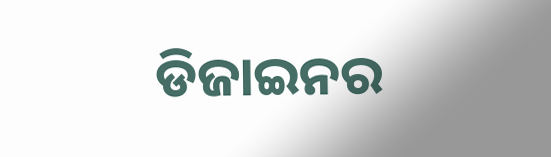ଡିଜାଇନର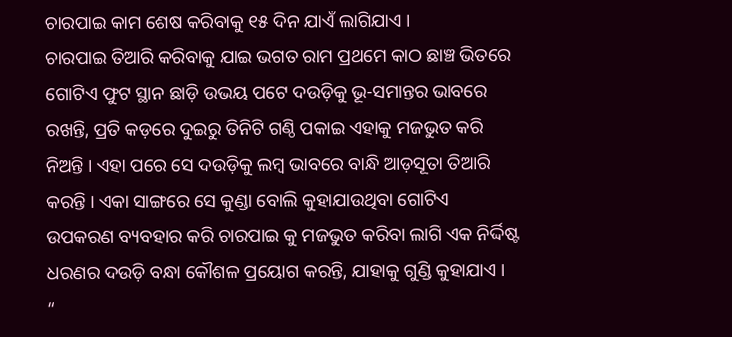ଚାରପାଇ କାମ ଶେଷ କରିବାକୁ ୧୫ ଦିନ ଯାଏଁ ଲାଗିଯାଏ ।
ଚାରପାଇ ତିଆରି କରିବାକୁ ଯାଇ ଭଗତ ରାମ ପ୍ରଥମେ କାଠ ଛାଞ୍ଚ ଭିତରେ ଗୋଟିଏ ଫୁଟ ସ୍ଥାନ ଛାଡ଼ି ଉଭୟ ପଟେ ଦଉଡ଼ିକୁ ଭୂ-ସମାନ୍ତର ଭାବରେ ରଖନ୍ତି, ପ୍ରତି କଡ଼ରେ ଦୁଇରୁ ତିନିଟି ଗଣ୍ଠି ପକାଇ ଏହାକୁ ମଜଭୁତ କରି ନିଅନ୍ତି । ଏହା ପରେ ସେ ଦଉଡ଼ିକୁ ଲମ୍ବ ଭାବରେ ବାନ୍ଧି ଆଡ଼ସୂତା ତିଆରି କରନ୍ତି । ଏକା ସାଙ୍ଗରେ ସେ କୁଣ୍ଡା ବୋଲି କୁହାଯାଉଥିବା ଗୋଟିଏ ଉପକରଣ ବ୍ୟବହାର କରି ଚାରପାଇ କୁ ମଜଭୁତ କରିବା ଲାଗି ଏକ ନିର୍ଦ୍ଦିଷ୍ଟ ଧରଣର ଦଉଡ଼ି ବନ୍ଧା କୌଶଳ ପ୍ରୟୋଗ କରନ୍ତି, ଯାହାକୁ ଗୁଣ୍ଡି କୁହାଯାଏ ।
“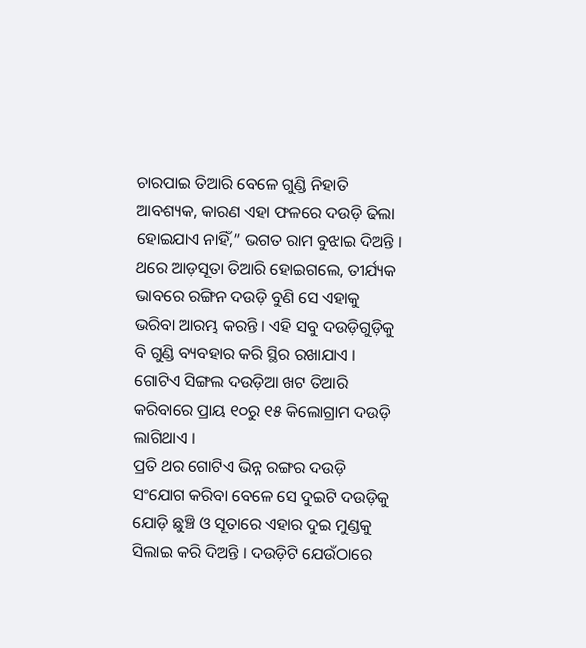ଚାରପାଇ ତିଆରି ବେଳେ ଗୁଣ୍ଡି ନିହାତି ଆବଶ୍ୟକ, କାରଣ ଏହା ଫଳରେ ଦଉଡ଼ି ଢିଲା ହୋଇଯାଏ ନାହିଁ,” ଭଗତ ରାମ ବୁଝାଇ ଦିଅନ୍ତି ।
ଥରେ ଆଡ଼ସୂତା ତିଆରି ହୋଇଗଲେ, ତୀର୍ଯ୍ୟକ ଭାବରେ ରଙ୍ଗିନ ଦଉଡ଼ି ବୁଣି ସେ ଏହାକୁ ଭରିବା ଆରମ୍ଭ କରନ୍ତି । ଏହି ସବୁ ଦଉଡ଼ିଗୁଡ଼ିକୁ ବି ଗୁଣ୍ଡି ବ୍ୟବହାର କରି ସ୍ଥିର ରଖାଯାଏ । ଗୋଟିଏ ସିଙ୍ଗଲ ଦଉଡ଼ିଆ ଖଟ ତିଆରି କରିବାରେ ପ୍ରାୟ ୧୦ରୁ ୧୫ କିଲୋଗ୍ରାମ ଦଉଡ଼ି ଲାଗିଥାଏ ।
ପ୍ରତି ଥର ଗୋଟିଏ ଭିନ୍ନ ରଙ୍ଗର ଦଉଡ଼ି ସଂଯୋଗ କରିବା ବେଳେ ସେ ଦୁଇଟି ଦଉଡ଼ିକୁ ଯୋଡ଼ି ଛୁଞ୍ଚି ଓ ସୂତାରେ ଏହାର ଦୁଇ ମୁଣ୍ଡକୁ ସିଲାଇ କରି ଦିଅନ୍ତି । ଦଉଡ଼ିଟି ଯେଉଁଠାରେ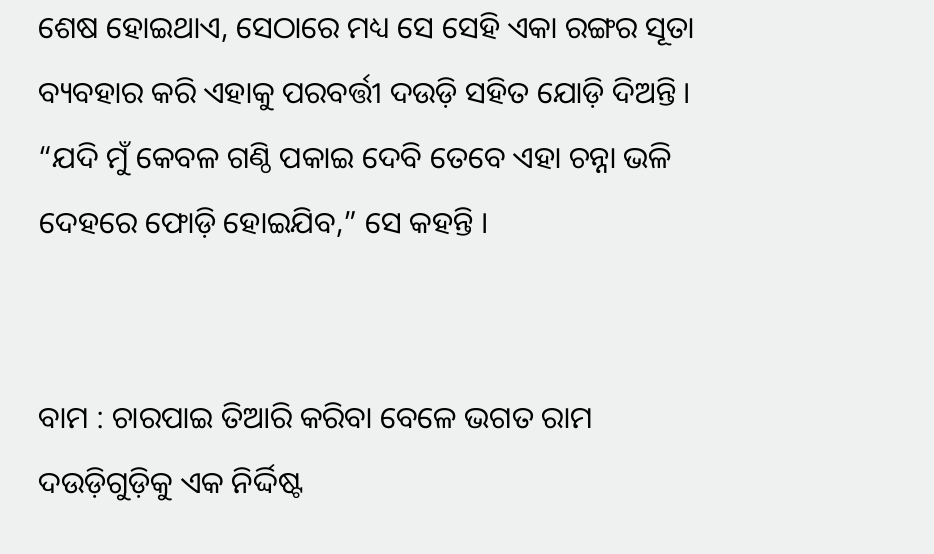ଶେଷ ହୋଇଥାଏ, ସେଠାରେ ମଧ୍ୟ ସେ ସେହି ଏକା ରଙ୍ଗର ସୂତା ବ୍ୟବହାର କରି ଏହାକୁ ପରବର୍ତ୍ତୀ ଦଉଡ଼ି ସହିତ ଯୋଡ଼ି ଦିଅନ୍ତି । “ଯଦି ମୁଁ କେବଳ ଗଣ୍ଠି ପକାଇ ଦେବି ତେବେ ଏହା ଚନ୍ନା ଭଳି ଦେହରେ ଫୋଡ଼ି ହୋଇଯିବ,” ସେ କହନ୍ତି ।


ବାମ : ଚାରପାଇ ତିଆରି କରିବା ବେଳେ ଭଗତ ରାମ ଦଉଡ଼ିଗୁଡ଼ିକୁ ଏକ ନିର୍ଦ୍ଦିଷ୍ଟ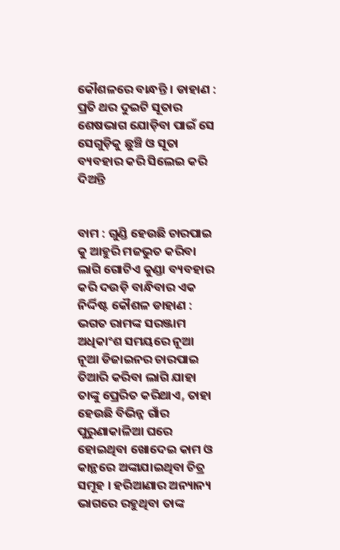କୌଶଳରେ ବାନ୍ଧନ୍ତି । ଡାହାଣ : ପ୍ରତି ଥର ଦୁଇଟି ସୂତାର ଶେଷଭାଗ ଯୋଡ଼ିବା ପାଇଁ ସେ ସେଗୁଡ଼ିକୁ ଛୁଞ୍ଚି ଓ ସୂତା ବ୍ୟବହାର କରି ସିଲେଇ କରି ଦିଅନ୍ତି


ବାମ : ଗୁଣ୍ଡି ହେଉଛି ଚାରପାଇ କୁ ଆହୁରି ମଜଭୁତ କରିବା ଲାଗି ଗୋଟିଏ କୁଣ୍ଡା ବ୍ୟବହାର କରି ଦଉଡ଼ି ବାନ୍ଧିବାର ଏକ ନିର୍ଦ୍ଦିଷ୍ଟ କୌଶଳ ଡାହାଣ : ଭଗତ ରାମଙ୍କ ସରଞ୍ଜାମ
ଅଧିକାଂଶ ସମୟରେ ନୂଆ ନୂଆ ଡିଜାଇନର ଚାରପାଇ ତିଆରି କରିବା ଲାଗି ଯାହା ତାଙ୍କୁ ପ୍ରେରିତ କରିଥାଏ, ତାହା ହେଉଛି ବିଭିନ୍ନ ଗାଁର ପୁରୁଣାକାଳିଆ ଘରେ ହୋଇଥିବା ଖୋଦେଇ କାମ ଓ କାନ୍ଥରେ ଅଙ୍କାଯାଇଥିବା ଚିତ୍ର ସମୂହ । ହରିଆଣାର ଅନ୍ୟାନ୍ୟ ଭାଗରେ ରହୁଥିବା ତାଙ୍କ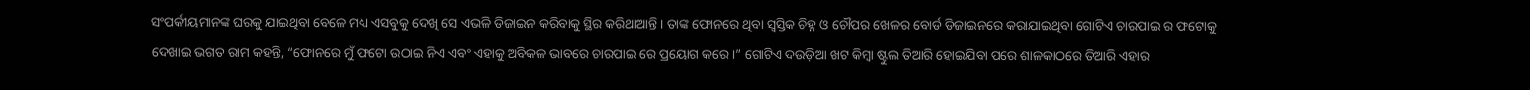ସଂପର୍କୀୟମାନଙ୍କ ଘରକୁ ଯାଇଥିବା ବେଳେ ମଧ୍ୟ ଏସବୁକୁ ଦେଖି ସେ ଏଭଳି ଡିଜାଇନ କରିବାକୁ ସ୍ଥିର କରିଥାଆନ୍ତି । ତାଙ୍କ ଫୋନରେ ଥିବା ସ୍ୱସ୍ତିକ ଚିହ୍ନ ଓ ଚୌପର ଖେଳର ବୋର୍ଡ ଡିଜାଇନରେ କରାଯାଇଥିବା ଗୋଟିଏ ଚାରପାଇ ର ଫଟୋକୁ ଦେଖାଇ ଭଗତ ରାମ କହନ୍ତି, “ଫୋନରେ ମୁଁ ଫଟୋ ଉଠାଇ ନିଏ ଏବଂ ଏହାକୁ ଅବିକଳ ଭାବରେ ଚାରପାଇ ରେ ପ୍ରୟୋଗ କରେ ।” ଗୋଟିଏ ଦଉଡ଼ିଆ ଖଟ କିମ୍ବା ଷ୍ଟୁଲ ତିଆରି ହୋଇଯିବା ପରେ ଶାଳକାଠରେ ତିଆରି ଏହାର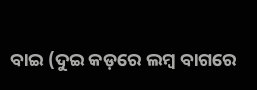ବାଇ (ଦୁଇ କଡ଼ରେ ଲମ୍ବ ବାଗରେ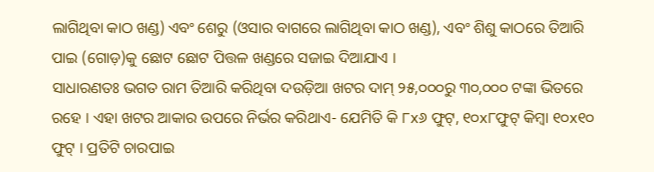ଲାଗିଥିବା କାଠ ଖଣ୍ଡ) ଏବଂ ଶେରୁ (ଓସାର ବାଗରେ ଲାଗିଥିବା କାଠ ଖଣ୍ଡ), ଏବଂ ଶିଶୁ କାଠରେ ତିଆରି ପାଇ (ଗୋଡ଼)କୁ ଛୋଟ ଛୋଟ ପିତ୍ତଳ ଖଣ୍ଡରେ ସଜାଇ ଦିଆଯାଏ ।
ସାଧାରଣତଃ ଭଗତ ରାମ ତିଆରି କରିଥିବା ଦଉଡ଼ିଆ ଖଟର ଦାମ୍ ୨୫,୦୦୦ରୁ ୩୦,୦୦୦ ଟଙ୍କା ଭିତରେ ରହେ । ଏହା ଖଟର ଆକାର ଉପରେ ନିର୍ଭର କରିଥାଏ- ଯେମିତି କି ୮x୬ ଫୁଟ୍, ୧୦x୮ଫୁଟ୍ କିମ୍ବା ୧୦x୧୦ ଫୁଟ୍ । ପ୍ରତିଟି ଚାରପାଇ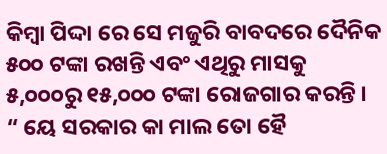କିମ୍ବା ପିଦ୍ଦା ରେ ସେ ମଜୁରି ବାବଦରେ ଦୈନିକ ୫୦୦ ଟଙ୍କା ରଖନ୍ତି ଏବଂ ଏଥିରୁ ମାସକୁ ୫,୦୦୦ରୁ ୧୫,୦୦୦ ଟଙ୍କା ରୋଜଗାର କରନ୍ତି । “ ୟେ ସରକାର କା ମାଲ ତୋ ହୈ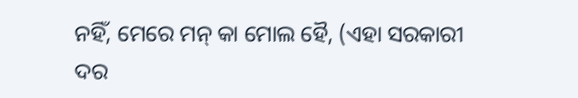ନହିଁ, ମେରେ ମନ୍ କା ମୋଲ ହୈ, (ଏହା ସରକାରୀ ଦର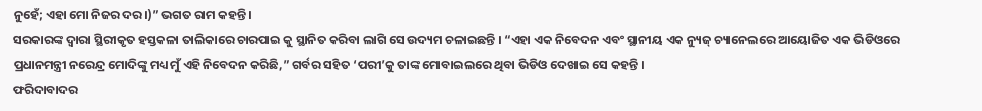ନୁହେଁ; ଏହା ମୋ ନିଜର ଦର।)” ଭଗତ ରାମ କହନ୍ତି ।
ସରକାରଙ୍କ ଦ୍ୱାରା ସ୍ଥିରୀକୃତ ହସ୍ତକଳା ତାଲିକାରେ ଚାରପାଇ କୁ ସ୍ଥାନିତ କରିବା ଲାଗି ସେ ଉଦ୍ୟମ ଚଳାଇଛନ୍ତି । “ଏହା ଏକ ନିବେଦନ ଏବଂ ସ୍ଥାନୀୟ ଏକ ନ୍ୟୁଜ୍ ଚ୍ୟାନେଲରେ ଆୟୋଜିତ ଏକ ଭିଡିଓରେ ପ୍ରଧାନମନ୍ତ୍ରୀ ନରେନ୍ଦ୍ର ମୋଦିଙ୍କୁ ମଧ୍ୟ ମୁଁ ଏହି ନିବେଦନ କରିଛି,” ଗର୍ବର ସହିତ ‘ପରୀ’କୁ ତାଙ୍କ ମୋବାଇଲରେ ଥିବା ଭିଡିଓ ଦେଖାଇ ସେ କହନ୍ତି ।
ଫରିଦାବାଦର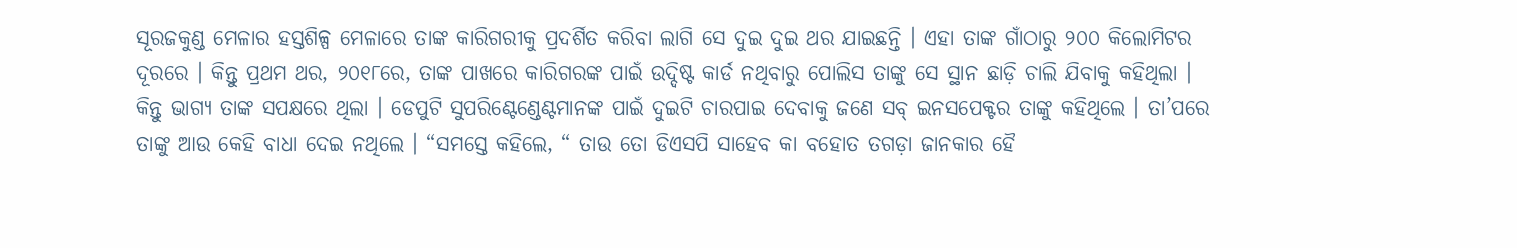ସୂରଜକୁଣ୍ଡ ମେଳାର ହସ୍ତଶିଳ୍ପ ମେଳାରେ ତାଙ୍କ କାରିଗରୀକୁ ପ୍ରଦର୍ଶିତ କରିବା ଲାଗି ସେ ଦୁଇ ଦୁଇ ଥର ଯାଇଛନ୍ତି । ଏହା ତାଙ୍କ ଗାଁଠାରୁ ୨୦୦ କିଲୋମିଟର ଦୂରରେ । କିନ୍ତୁ ପ୍ରଥମ ଥର, ୨୦୧୮ରେ, ତାଙ୍କ ପାଖରେ କାରିଗରଙ୍କ ପାଇଁ ଉଦ୍ଦିଷ୍ଟ କାର୍ଡ ନଥିବାରୁ ପୋଲିସ ତାଙ୍କୁ ସେ ସ୍ଥାନ ଛାଡ଼ି ଚାଲି ଯିବାକୁ କହିଥିଲା । କିନ୍ତୁ ଭାଗ୍ୟ ତାଙ୍କ ସପକ୍ଷରେ ଥିଲା । ଡେପୁଟି ସୁପରିଣ୍ଟେଣ୍ଡେଣ୍ଟମାନଙ୍କ ପାଇଁ ଦୁଇଟି ଚାରପାଇ ଦେବାକୁ ଜଣେ ସବ୍ ଇନସପେକ୍ଟର ତାଙ୍କୁ କହିଥିଲେ । ତା’ପରେ ତାଙ୍କୁ ଆଉ କେହି ବାଧା ଦେଇ ନଥିଲେ । “ସମସ୍ତେ କହିଲେ, “ ତାଉ ତୋ ଡିଏସପି ସାହେବ କା ବହୋତ ତଗଡ଼ା ଜାନକାର ହୈ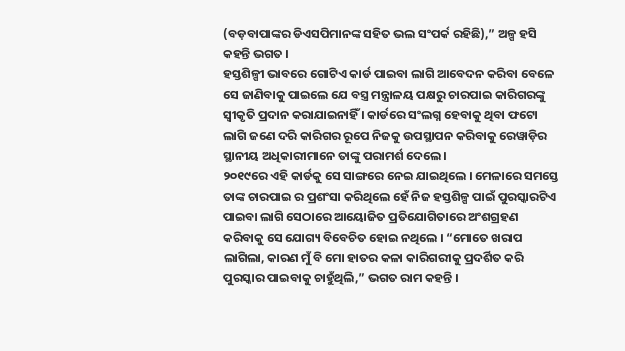(ବଡ଼ବାପାଙ୍କର ଡିଏସପିମାନଙ୍କ ସହିତ ଭଲ ସଂପର୍କ ରହିଛି),” ଅଳ୍ପ ହସି କହନ୍ତି ଭଗତ ।
ହସ୍ତଶିଳ୍ପୀ ଭାବରେ ଗୋଟିଏ କାର୍ଡ ପାଇବା ଲାଗି ଆବେଦନ କରିବା ବେଳେ ସେ ଜାଣିବାକୁ ପାଇଲେ ଯେ ବସ୍ତ୍ର ମନ୍ତ୍ରାଳୟ ପକ୍ଷରୁ ଚାରପାଇ କାରିଗରଙ୍କୁ ସ୍ବୀକୃତି ପ୍ରଦାନ କରାଯାଇନାହିଁ । କାର୍ଡରେ ସଂଲଗ୍ନ ହେବାକୁ ଥିବା ଫଟୋ ଲାଗି ଜଣେ ଦରି କାରିଗର ରୂପେ ନିଜକୁ ଉପସ୍ଥାପନ କରିବାକୁ ରେୱାଡ଼ିର ସ୍ଥାନୀୟ ଅଧିକାରୀମାନେ ତାଙ୍କୁ ପରାମର୍ଶ ଦେଲେ ।
୨୦୧୯ରେ ଏହି କାର୍ଡକୁ ସେ ସାଙ୍ଗରେ ନେଇ ଯାଇଥିଲେ । ମେଳାରେ ସମସ୍ତେ ତାଙ୍କ ଚାରପାଇ ର ପ୍ରଶଂସା କରିଥିଲେ ହେଁ ନିଜ ହସ୍ତଶିଳ୍ପ ପାଇଁ ପୁରସ୍କାରଟିଏ ପାଇବା ଲାଗି ସେଠାରେ ଆୟୋଜିତ ପ୍ରତିଯୋଗିତାରେ ଅଂଶଗ୍ରହଣ କରିବାକୁ ସେ ଯୋଗ୍ୟ ବିବେଚିତ ହୋଇ ନଥିଲେ । “ମୋତେ ଖରାପ ଲାଗିଲା, କାରଣ ମୁଁ ବି ମୋ ହାତର କଳା କାରିଗରୀକୁ ପ୍ରଦର୍ଶିତ କରି ପୁରସ୍କାର ପାଇବାକୁ ଚାହୁଁଥିଲି,” ଭଗତ ରାମ କହନ୍ତି ।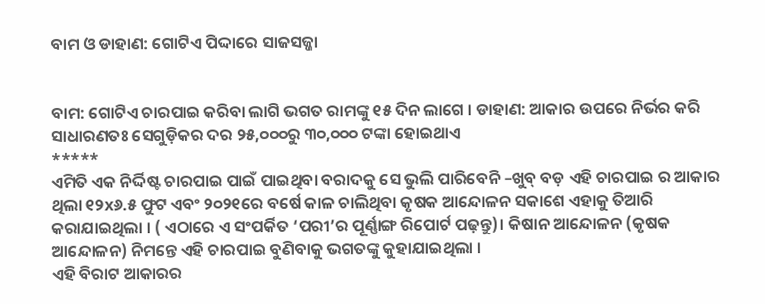ବାମ ଓ ଡାହାଣ: ଗୋଟିଏ ପିଦ୍ଦାରେ ସାଜସଜ୍ଜା


ବାମ: ଗୋଟିଏ ଚାରପାଇ କରିବା ଲାଗି ଭଗତ ରାମଙ୍କୁ ୧୫ ଦିନ ଲାଗେ । ଡାହାଣ: ଆକାର ଉପରେ ନିର୍ଭର କରି ସାଧାରଣତଃ ସେଗୁଡ଼ିକର ଦର ୨୫,୦୦୦ରୁ ୩୦,୦୦୦ ଟଙ୍କା ହୋଇଥାଏ
*****
ଏମିତି ଏକ ନିର୍ଦ୍ଦିଷ୍ଟ ଚାରପାଇ ପାଇଁ ପାଇଥିବା ବରାଦକୁ ସେ ଭୁଲି ପାରିବେନି –ଖୁବ୍ ବଡ଼ ଏହି ଚାରପାଇ ର ଆକାର ଥିଲା ୧୨x୬.୫ ଫୁଟ ଏବଂ ୨୦୨୧ରେ ବର୍ଷେ କାଳ ଚାଲିଥିବା କୃଷକ ଆନ୍ଦୋଳନ ସକାଶେ ଏହାକୁ ତିଆରି କରାଯାଇଥିଲା । ( ଏଠାରେ ଏ ସଂପର୍କିତ ‘ପରୀ’ର ପୂର୍ଣ୍ଣାଙ୍ଗ ରିପୋର୍ଟ ପଢ଼ନ୍ତୁ)। କିଷାନ ଆନ୍ଦୋଳନ (କୃଷକ ଆନ୍ଦୋଳନ) ନିମନ୍ତେ ଏହି ଚାରପାଇ ବୁଣିବାକୁ ଭଗତଙ୍କୁ କୁହାଯାଇଥିଲା ।
ଏହି ବିରାଟ ଆକାରର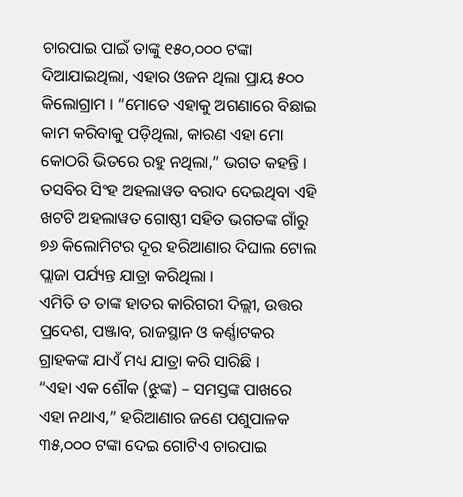ଚାରପାଇ ପାଇଁ ତାଙ୍କୁ ୧୫୦,୦୦୦ ଟଙ୍କା ଦିଆଯାଇଥିଲା, ଏହାର ଓଜନ ଥିଲା ପ୍ରାୟ ୫୦୦ କିଲୋଗ୍ରାମ । “ମୋତେ ଏହାକୁ ଅଗଣାରେ ବିଛାଇ କାମ କରିବାକୁ ପଡ଼ିଥିଲା, କାରଣ ଏହା ମୋ କୋଠରି ଭିତରେ ରହୁ ନଥିଲା,” ଭଗତ କହନ୍ତି । ତସବିର ସିଂହ ଅହଲାୱତ ବରାଦ ଦେଇଥିବା ଏହି ଖଟଟି ଅହଲାୱତ ଗୋଷ୍ଠୀ ସହିତ ଭଗତଙ୍କ ଗାଁରୁ ୭୬ କିଲୋମିଟର ଦୂର ହରିଆଣାର ଦିଘାଲ ଟୋଲ ପ୍ଲାଜା ପର୍ଯ୍ୟନ୍ତ ଯାତ୍ରା କରିଥିଲା ।
ଏମିତି ତ ତାଙ୍କ ହାତର କାରିଗରୀ ଦିଲ୍ଲୀ, ଉତ୍ତର ପ୍ରଦେଶ, ପଞ୍ଜାବ, ରାଜସ୍ଥାନ ଓ କର୍ଣ୍ଣାଟକର ଗ୍ରାହକଙ୍କ ଯାଏଁ ମଧ୍ୟ ଯାତ୍ରା କରି ସାରିଛି ।
“ଏହା ଏକ ଶୌକ (ଝୁଙ୍କ) – ସମସ୍ତଙ୍କ ପାଖରେ ଏହା ନଥାଏ,” ହରିଆଣାର ଜଣେ ପଶୁପାଳକ ୩୫,୦୦୦ ଟଙ୍କା ଦେଇ ଗୋଟିଏ ଚାରପାଇ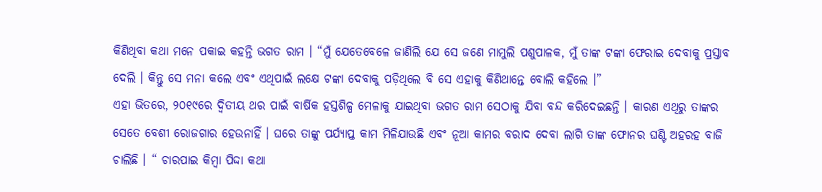କିଣିଥିବା କଥା ମନେ ପକାଇ କହନ୍ତି ଭଗତ ରାମ । “ମୁଁ ଯେତେବେଳେ ଜାଣିଲି ଯେ ସେ ଜଣେ ମାମୁଲି ପଶୁପାଳକ, ମୁଁ ତାଙ୍କ ଟଙ୍କା ଫେରାଇ ଦେବାକୁ ପ୍ରସ୍ତାବ ଦେଲି । କିନ୍ତୁ ସେ ମନା କଲେ ଏବଂ ଏଥିପାଇଁ ଲକ୍ଷେ ଟଙ୍କା ଦେବାକୁ ପଡ଼ିଥିଲେ ବି ସେ ଏହାକୁ କିଣିଥାନ୍ତେ ବୋଲି କହିଲେ ।”
ଏହା ଭିତରେ, ୨୦୧୯ରେ ଦ୍ୱିତୀୟ ଥର ପାଇଁ ବାର୍ଷିକ ହସ୍ତଶିଳ୍ପ ମେଳାକୁ ଯାଇଥିବା ଭଗତ ରାମ ସେଠାକୁ ଯିବା ବନ୍ଦ କରିଦେଇଛନ୍ତି । କାରଣ ଏଥିରୁ ତାଙ୍କର ସେତେ ବେଶୀ ରୋଜଗାର ହେଉନାହିଁ । ଘରେ ତାଙ୍କୁ ପର୍ଯ୍ୟାପ୍ତ କାମ ମିଳିଯାଉଛି ଏବଂ ନୂଆ କାମର ବରାଦ ଦେବା ଲାଗି ତାଙ୍କ ଫୋନର ଘଣ୍ଟି ଅହରହ ବାଜି ଚାଲିଛି । “ ଚାରପାଇ କିମ୍ବା ପିଦ୍ଦା କଥା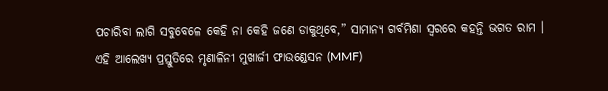ପଚାରିବା ଲାଗି ସବୁବେଳେ କେହି ନା କେହି ଜଣେ ଡାକୁଥିବେ,” ସାମାନ୍ୟ ଗର୍ବମିଶା ସ୍ୱରରେ କହନ୍ତି ଭଗତ ରାମ ।
ଏହି ଆଲେଖ୍ୟ ପ୍ରସ୍ତୁତିରେ ମୃଣାଳିନୀ ମୁଖାର୍ଜୀ ଫାଉଣ୍ଡେସନ (MMF)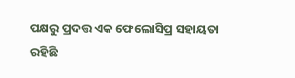ପକ୍ଷରୁ ପ୍ରଦତ୍ତ ଏକ ଫେଲୋସିପ୍ର ସହାୟତା ରହିଛି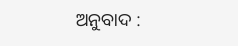ଅନୁବାଦ :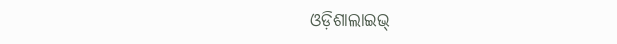ଓଡ଼ିଶାଲାଇଭ୍